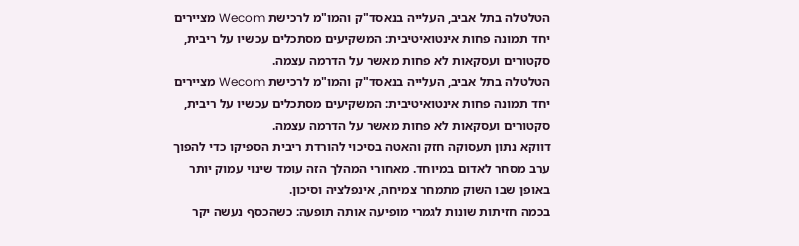הטלטלה בתל אביב, העלייה בנאסד"ק והמו"מ לרכישת Wecom מציירים יחד תמונה פחות אינטואיטיבית: המשקיעים מסתכלים עכשיו על ריבית, סקטורים ועסקאות לא פחות מאשר על הדרמה עצמה.
הטלטלה בתל אביב, העלייה בנאסד"ק והמו"מ לרכישת Wecom מציירים יחד תמונה פחות אינטואיטיבית: המשקיעים מסתכלים עכשיו על ריבית, סקטורים ועסקאות לא פחות מאשר על הדרמה עצמה.
דווקא נתון תעסוקה חזק והאטה בסיכוי להורדת ריבית הספיקו כדי להפוך ערב מסחר לאדום במיוחד. מאחורי המהלך הזה עומד שינוי עמוק יותר באופן שבו השוק מתמחר צמיחה, אינפלציה וסיכון.
בכמה חזיתות שונות לגמרי מופיעה אותה תופעה: כשהכסף נעשה יקר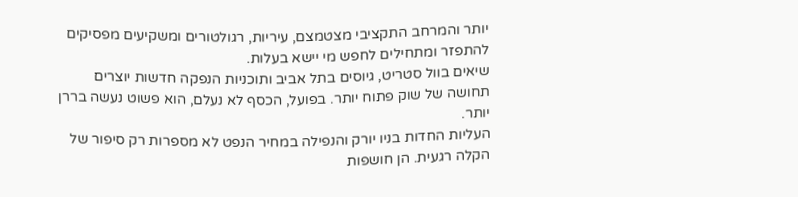יותר והמרחב התקציבי מצטמצם, עיריות, רגולטורים ומשקיעים מפסיקים להתפזר ומתחילים לחפש מי יישא בעלות.
שיאים בוול סטריט, גיוסים בתל אביב ותוכניות הנפקה חדשות יוצרים תחושה של שוק פתוח יותר. בפועל, הכסף לא נעלם, הוא פשוט נעשה בררן יותר.
העליות החדות בניו יורק והנפילה במחיר הנפט לא מספרות רק סיפור של הקלה רגעית. הן חושפות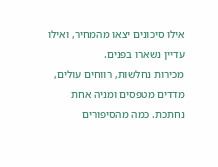אילו סיכונים יצאו מהמחיר, ואילו עדיין נשארו בפנים.
מכירות נחלשות, רווחים עולים, מדדים מטפסים ומניה אחת נחתכת. כמה מהסיפורים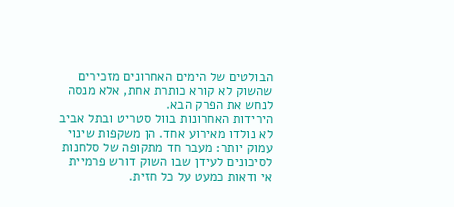הבולטים של הימים האחרונים מזכירים שהשוק לא קורא כותרת אחת, אלא מנסה לנחש את הפרק הבא.
הירידות האחרונות בוול סטריט ובתל אביב לא נולדו מאירוע אחד. הן משקפות שינוי עמוק יותר: מעבר חד מתקופה של סלחנות לסיכונים לעידן שבו השוק דורש פרמיית אי ודאות כמעט על כל חזית.